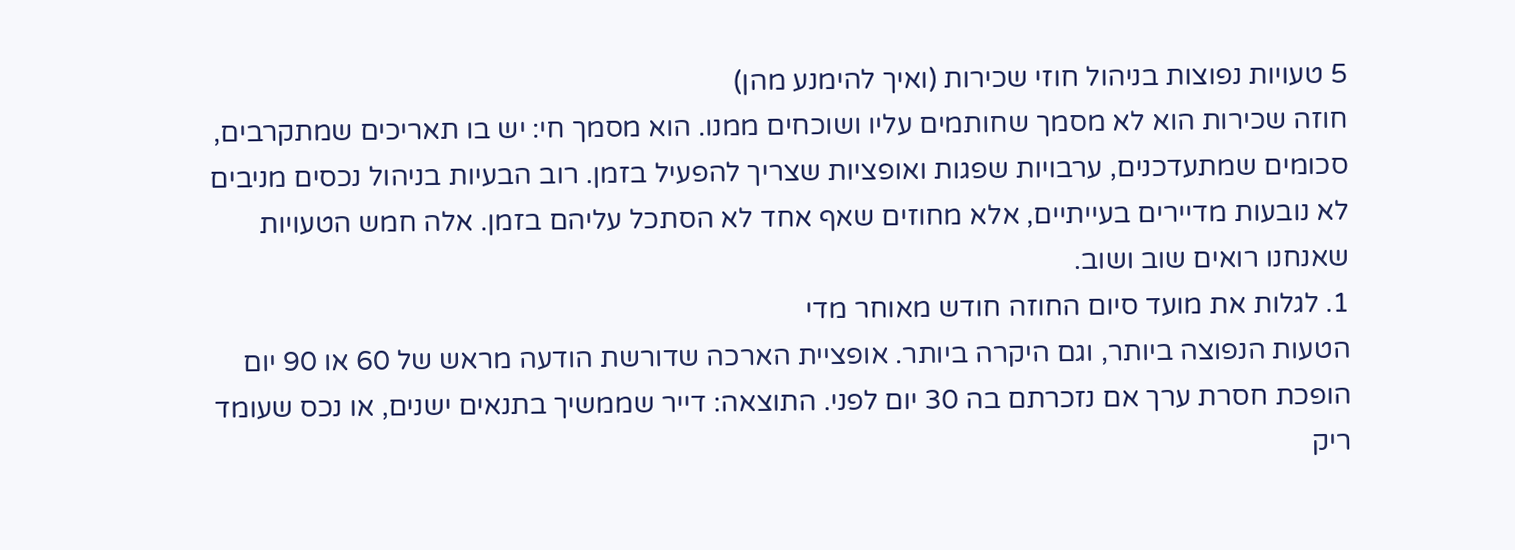5 טעויות נפוצות בניהול חוזי שכירות (ואיך להימנע מהן)
חוזה שכירות הוא לא מסמך שחותמים עליו ושוכחים ממנו. הוא מסמך חי: יש בו תאריכים שמתקרבים, סכומים שמתעדכנים, ערבויות שפגות ואופציות שצריך להפעיל בזמן. רוב הבעיות בניהול נכסים מניבים לא נובעות מדיירים בעייתיים, אלא מחוזים שאף אחד לא הסתכל עליהם בזמן. אלה חמש הטעויות שאנחנו רואים שוב ושוב.
1. לגלות את מועד סיום החוזה חודש מאוחר מדי
הטעות הנפוצה ביותר, וגם היקרה ביותר. אופציית הארכה שדורשת הודעה מראש של 60 או 90 יום הופכת חסרת ערך אם נזכרתם בה 30 יום לפני. התוצאה: דייר שממשיך בתנאים ישנים, או נכס שעומד ריק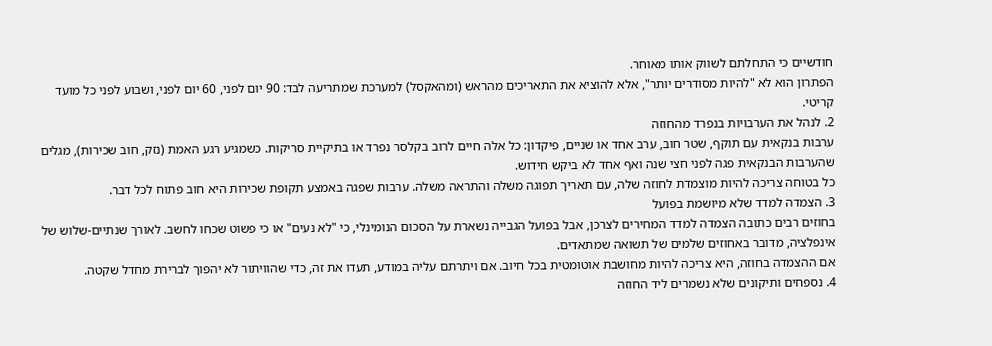חודשיים כי התחלתם לשווק אותו מאוחר.
הפתרון הוא לא "להיות מסודרים יותר", אלא להוציא את התאריכים מהראש (ומהאקסל) למערכת שמתריעה לבד: 90 יום לפני, 60 יום לפני, ושבוע לפני כל מועד קריטי.
2. לנהל את הערבויות בנפרד מהחוזה
ערבות בנקאית עם תוקף, שטר חוב, ערב אחד או שניים, פיקדון: כל אלה חיים לרוב בקלסר נפרד או בתיקיית סריקות. כשמגיע רגע האמת (נזק, חוב שכירות), מגלים שהערבות הבנקאית פגה לפני חצי שנה ואף אחד לא ביקש חידוש.
כל בטוחה צריכה להיות מוצמדת לחוזה שלה, עם תאריך תפוגה משלה והתראה משלה. ערבות שפגה באמצע תקופת שכירות היא חוב פתוח לכל דבר.
3. הצמדה למדד שלא מיושמת בפועל
בחוזים רבים כתובה הצמדה למדד המחירים לצרכן, אבל בפועל הגבייה נשארת על הסכום הנומינלי, כי "לא נעים" או כי פשוט שכחו לחשב. לאורך שנתיים-שלוש של אינפלציה, מדובר באחוזים שלמים של תשואה שמתאדים.
אם ההצמדה בחוזה, היא צריכה להיות מחושבת אוטומטית בכל חיוב. אם ויתרתם עליה במודע, תעדו את זה, כדי שהוויתור לא יהפוך לברירת מחדל שקטה.
4. נספחים ותיקונים שלא נשמרים ליד החוזה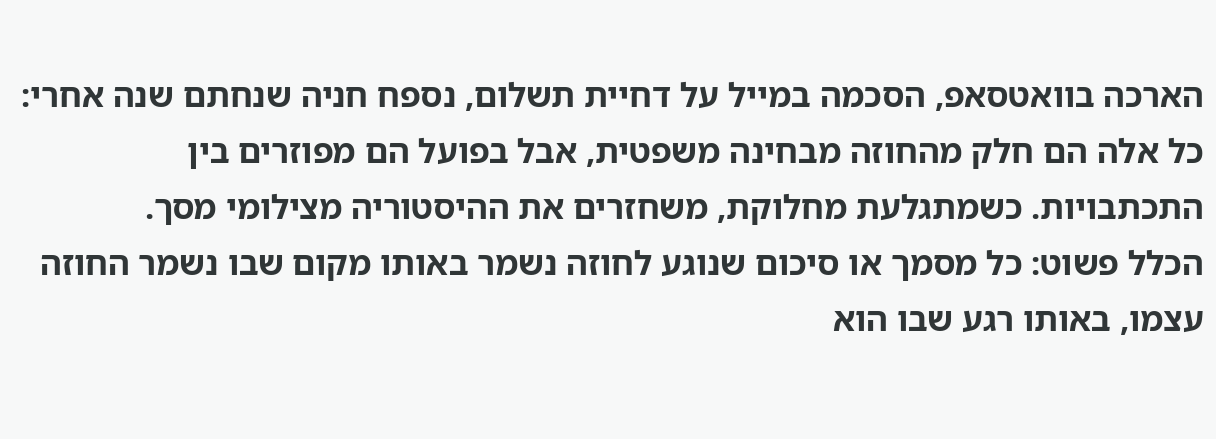הארכה בוואטסאפ, הסכמה במייל על דחיית תשלום, נספח חניה שנחתם שנה אחרי: כל אלה הם חלק מהחוזה מבחינה משפטית, אבל בפועל הם מפוזרים בין התכתבויות. כשמתגלעת מחלוקת, משחזרים את ההיסטוריה מצילומי מסך.
הכלל פשוט: כל מסמך או סיכום שנוגע לחוזה נשמר באותו מקום שבו נשמר החוזה עצמו, באותו רגע שבו הוא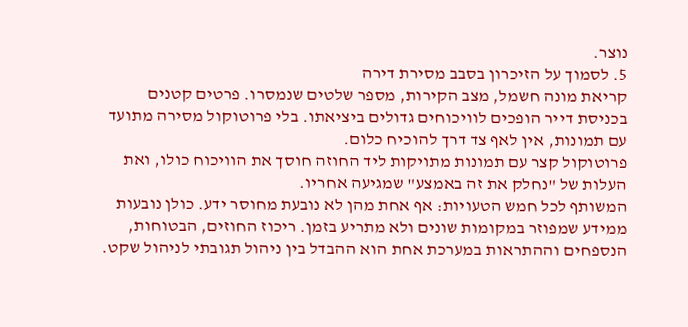נוצר.
5. לסמוך על הזיכרון בסבב מסירת דירה
קריאת מונה חשמל, מצב הקירות, מספר שלטים שנמסרו. פרטים קטנים בכניסת דייר הופכים לוויכוחים גדולים ביציאתו. בלי פרוטוקול מסירה מתועד עם תמונות, אין לאף צד דרך להוכיח כלום.
פרוטוקול קצר עם תמונות מתויקות ליד החוזה חוסך את הוויכוח כולו, ואת העלות של "נחלק את זה באמצע" שמגיעה אחריו.
המשותף לכל חמש הטעויות: אף אחת מהן לא נובעת מחוסר ידע. כולן נובעות ממידע שמפוזר במקומות שונים ולא מתריע בזמן. ריכוז החוזים, הבטוחות, הנספחים וההתראות במערכת אחת הוא ההבדל בין ניהול תגובתי לניהול שקט.